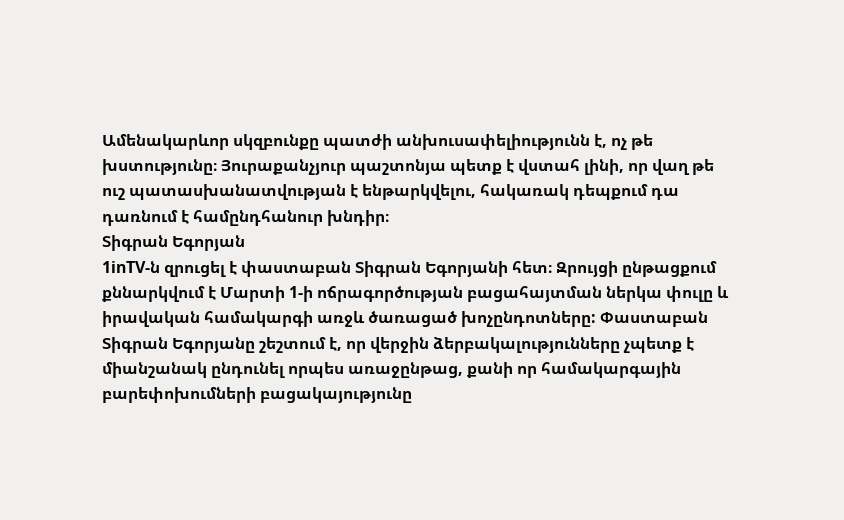Ամենակարևոր սկզբունքը պատժի անխուսափելիությունն է, ոչ թե խստությունը։ Յուրաքանչյուր պաշտոնյա պետք է վստահ լինի, որ վաղ թե ուշ պատասխանատվության է ենթարկվելու, հակառակ դեպքում դա դառնում է համընդհանուր խնդիր։
Տիգրան Եգորյան
1inTV‑ն զրուցել է փաստաբան Տիգրան Եգորյանի հետ։ Զրույցի ընթացքում քննարկվում է Մարտի 1‑ի ոճրագործության բացահայտման ներկա փուլը և իրավական համակարգի առջև ծառացած խոչընդոտները: Փաստաբան Տիգրան Եգորյանը շեշտում է, որ վերջին ձերբակալությունները չպետք է միանշանակ ընդունել որպես առաջընթաց, քանի որ համակարգային բարեփոխումների բացակայությունը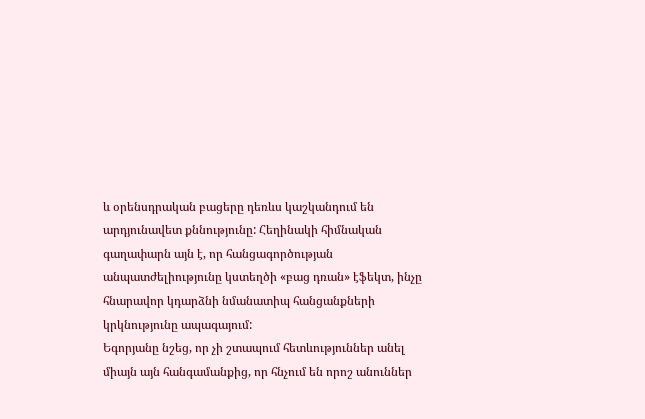և օրենսդրական բացերը դեռևս կաշկանդում են արդյունավետ քննությունը: Հեղինակի հիմնական գաղափարն այն է, որ հանցագործության անպատժելիությունը կստեղծի «բաց դռան» էֆեկտ, ինչը հնարավոր կդարձնի նմանատիպ հանցանքների կրկնությունը ապագայում:
Եգորյանը նշեց, որ չի շտապում հետևություններ անել միայն այն հանգամանքից, որ հնչում են որոշ անուններ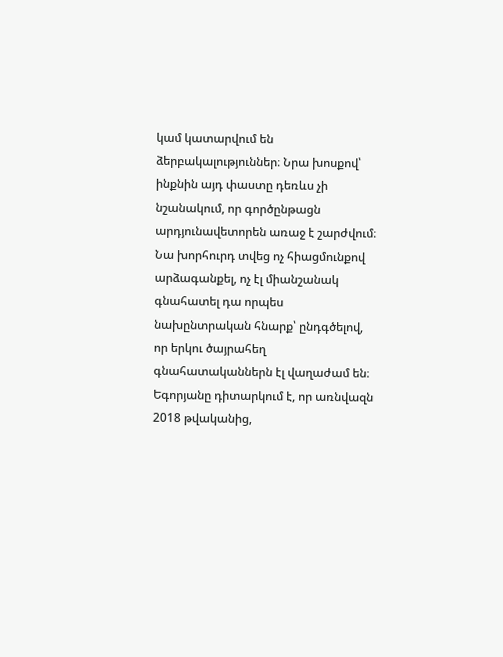կամ կատարվում են ձերբակալություններ։ Նրա խոսքով՝ ինքնին այդ փաստը դեռևս չի նշանակում, որ գործընթացն արդյունավետորեն առաջ է շարժվում։ Նա խորհուրդ տվեց ոչ հիացմունքով արձագանքել, ոչ էլ միանշանակ գնահատել դա որպես նախընտրական հնարք՝ ընդգծելով, որ երկու ծայրահեղ գնահատականներն էլ վաղաժամ են։ Եգորյանը դիտարկում է, որ առնվազն 2018 թվականից,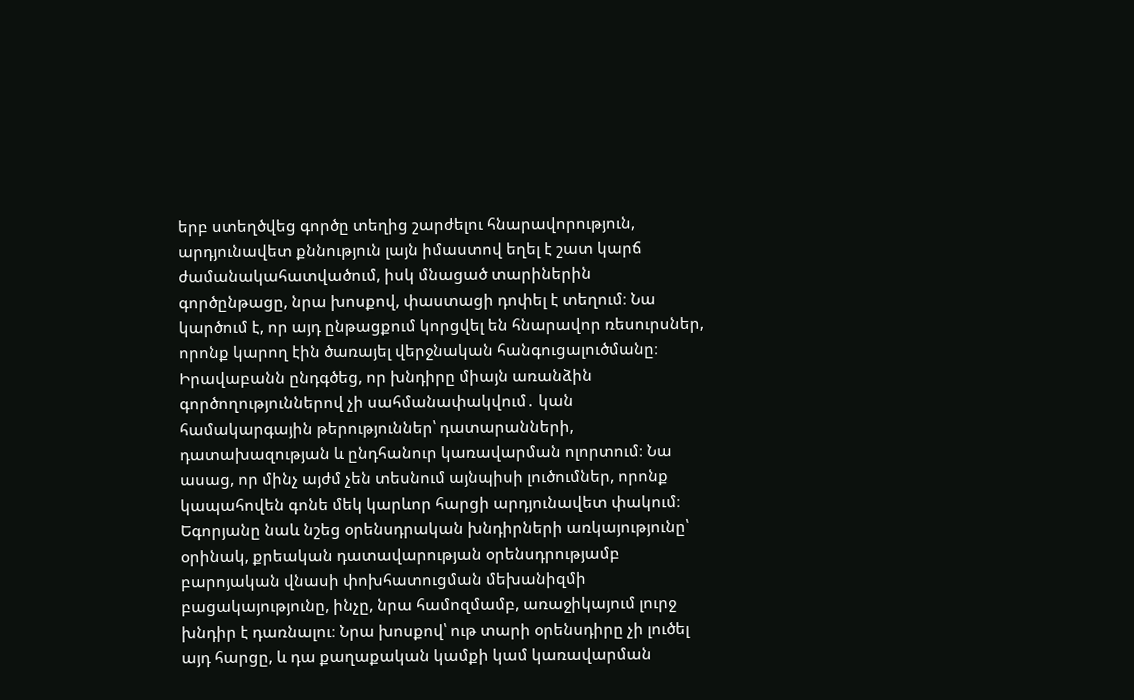երբ ստեղծվեց գործը տեղից շարժելու հնարավորություն, արդյունավետ քննություն լայն իմաստով եղել է շատ կարճ ժամանակահատվածում, իսկ մնացած տարիներին գործընթացը, նրա խոսքով, փաստացի դոփել է տեղում։ Նա կարծում է, որ այդ ընթացքում կորցվել են հնարավոր ռեսուրսներ, որոնք կարող էին ծառայել վերջնական հանգուցալուծմանը։
Իրավաբանն ընդգծեց, որ խնդիրը միայն առանձին գործողություններով չի սահմանափակվում․ կան համակարգային թերություններ՝ դատարանների, դատախազության և ընդհանուր կառավարման ոլորտում։ Նա ասաց, որ մինչ այժմ չեն տեսնում այնպիսի լուծումներ, որոնք կապահովեն գոնե մեկ կարևոր հարցի արդյունավետ փակում։ Եգորյանը նաև նշեց օրենսդրական խնդիրների առկայությունը՝ օրինակ, քրեական դատավարության օրենսդրությամբ բարոյական վնասի փոխհատուցման մեխանիզմի բացակայությունը, ինչը, նրա համոզմամբ, առաջիկայում լուրջ խնդիր է դառնալու։ Նրա խոսքով՝ ութ տարի օրենսդիրը չի լուծել այդ հարցը, և դա քաղաքական կամքի կամ կառավարման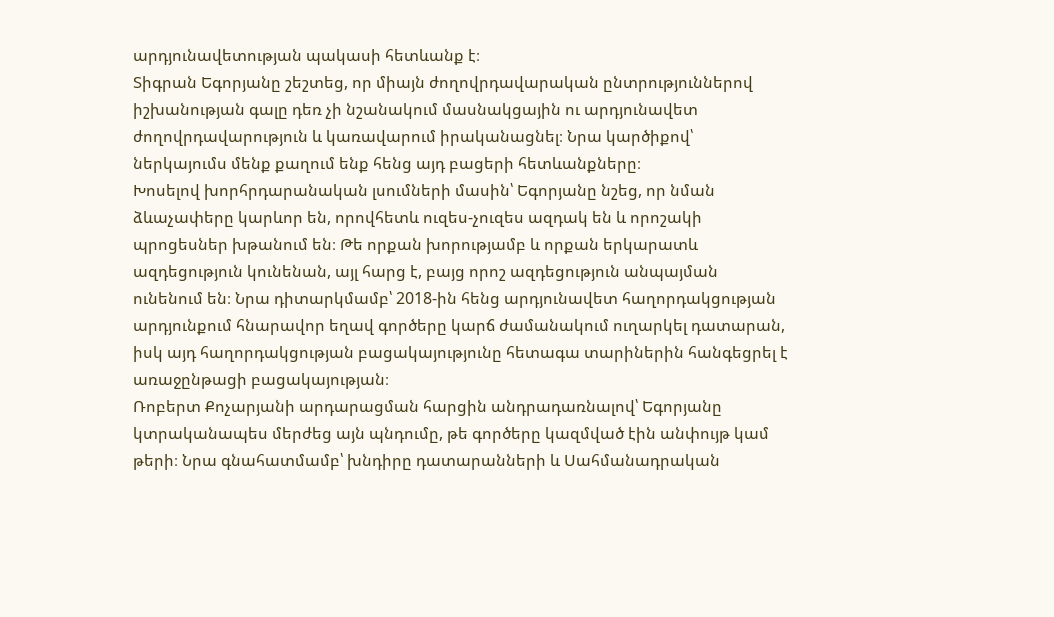արդյունավետության պակասի հետևանք է։
Տիգրան Եգորյանը շեշտեց, որ միայն ժողովրդավարական ընտրություններով իշխանության գալը դեռ չի նշանակում մասնակցային ու արդյունավետ ժողովրդավարություն և կառավարում իրականացնել։ Նրա կարծիքով՝ ներկայումս մենք քաղում ենք հենց այդ բացերի հետևանքները։
Խոսելով խորհրդարանական լսումների մասին՝ Եգորյանը նշեց, որ նման ձևաչափերը կարևոր են, որովհետև ուզես-չուզես ազդակ են և որոշակի պրոցեսներ խթանում են։ Թե որքան խորությամբ և որքան երկարատև ազդեցություն կունենան, այլ հարց է, բայց որոշ ազդեցություն անպայման ունենում են։ Նրա դիտարկմամբ՝ 2018-ին հենց արդյունավետ հաղորդակցության արդյունքում հնարավոր եղավ գործերը կարճ ժամանակում ուղարկել դատարան, իսկ այդ հաղորդակցության բացակայությունը հետագա տարիներին հանգեցրել է առաջընթացի բացակայության։
Ռոբերտ Քոչարյանի արդարացման հարցին անդրադառնալով՝ Եգորյանը կտրականապես մերժեց այն պնդումը, թե գործերը կազմված էին անփույթ կամ թերի։ Նրա գնահատմամբ՝ խնդիրը դատարանների և Սահմանադրական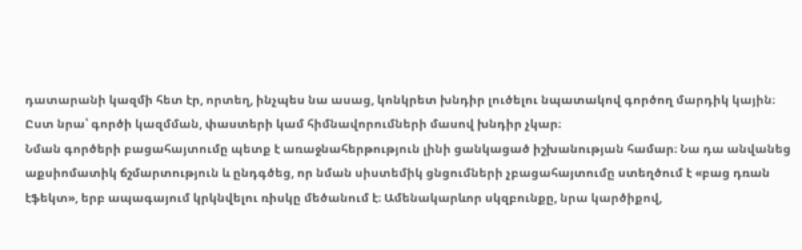դատարանի կազմի հետ էր, որտեղ, ինչպես նա ասաց, կոնկրետ խնդիր լուծելու նպատակով գործող մարդիկ կային։ Ըստ նրա՝ գործի կազմման, փաստերի կամ հիմնավորումների մասով խնդիր չկար։
Նման գործերի բացահայտումը պետք է առաջնահերթություն լինի ցանկացած իշխանության համար։ Նա դա անվանեց աքսիոմատիկ ճշմարտություն և ընդգծեց, որ նման սիստեմիկ ցնցումների չբացահայտումը ստեղծում է «բաց դռան էֆեկտ», երբ ապագայում կրկնվելու ռիսկը մեծանում է։ Ամենակարևոր սկզբունքը, նրա կարծիքով,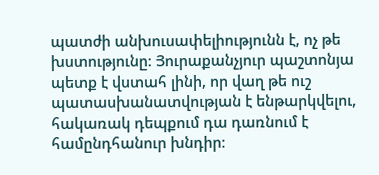պատժի անխուսափելիությունն է, ոչ թե խստությունը։ Յուրաքանչյուր պաշտոնյա պետք է վստահ լինի, որ վաղ թե ուշ պատասխանատվության է ենթարկվելու, հակառակ դեպքում դա դառնում է համընդհանուր խնդիր։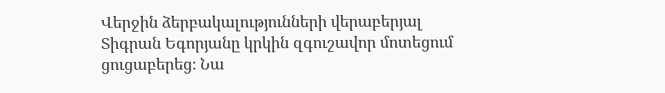Վերջին ձերբակալությունների վերաբերյալ Տիգրան Եգորյանը կրկին զգուշավոր մոտեցում ցուցաբերեց։ Նա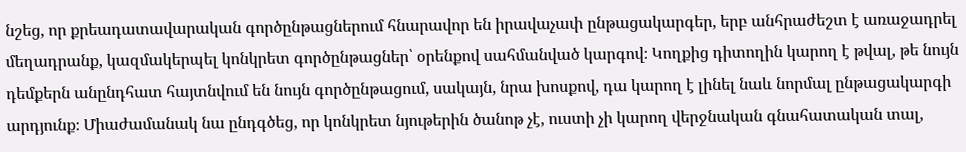նշեց, որ քրեադատավարական գործընթացներում հնարավոր են իրավաչափ ընթացակարգեր, երբ անհրաժեշտ է առաջադրել մեղադրանք, կազմակերպել կոնկրետ գործընթացներ՝ օրենքով սահմանված կարգով։ Կողքից դիտողին կարող է թվալ, թե նույն դեմքերն անընդհատ հայտնվում են նույն գործընթացում, սակայն, նրա խոսքով, դա կարող է լինել նաև նորմալ ընթացակարգի արդյունք։ Միաժամանակ նա ընդգծեց, որ կոնկրետ նյութերին ծանոթ չէ, ուստի չի կարող վերջնական գնահատական տալ,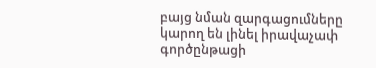բայց նման զարգացումները կարող են լինել իրավաչափ գործընթացի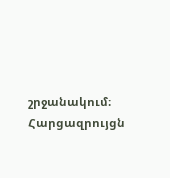շրջանակում։
Հարցազրույցն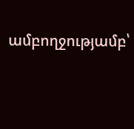ամբողջությամբ՝